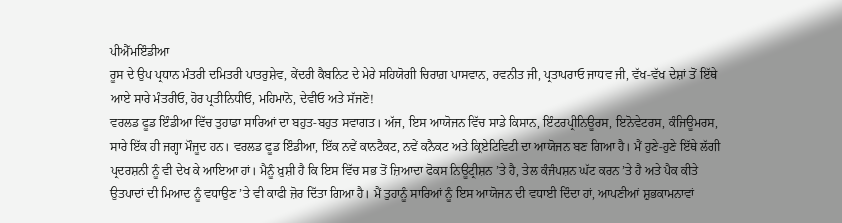ਪੀਐੱਮਇੰਡੀਆ
ਰੂਸ ਦੇ ਉਪ ਪ੍ਰਧਾਨ ਮੰਤਰੀ ਦਮਿਤਰੀ ਪਾਤਰੁਸ਼ੇਵ, ਕੇਂਦਰੀ ਕੈਬਨਿਟ ਦੇ ਮੇਰੇ ਸਹਿਯੋਗੀ ਚਿਰਾਗ਼ ਪਾਸਵਾਨ, ਰਵਨੀਤ ਜੀ, ਪ੍ਰਤਾਪਰਾਓ ਜਾਧਵ ਜੀ, ਵੱਖ-ਵੱਖ ਦੇਸ਼ਾਂ ਤੋਂ ਇੱਥੇ ਆਏ ਸਾਰੇ ਮੰਤਰੀਓ, ਹੋਰ ਪ੍ਰਤੀਨਿਧੀਓ, ਮਹਿਮਾਨੋ, ਦੇਵੀਓ ਅਤੇ ਸੱਜਣੋ!
ਵਰਲਡ ਫੂਡ ਇੰਡੀਆ ਵਿੱਚ ਤੁਹਾਡਾ ਸਾਰਿਆਂ ਦਾ ਬਹੁਤ-ਬਹੁਤ ਸਵਾਗਤ। ਅੱਜ, ਇਸ ਆਯੋਜਨ ਵਿੱਚ ਸਾਡੇ ਕਿਸਾਨ, ਇੰਟਰਪ੍ਰੀਨਿਊਰਸ, ਇਨੋਵੇਟਰਸ, ਕੰਜਿਊਮਰਸ, ਸਾਰੇ ਇੱਕ ਹੀ ਜਗ੍ਹਾ ਮੌਜੂਦ ਹਨ। ਵਰਲਡ ਫੂਡ ਇੰਡੀਆ, ਇੱਕ ਨਵੇਂ ਕਾਨਟੈਕਟ, ਨਵੇਂ ਕਨੈਕਟ ਅਤੇ ਕ੍ਰਿਏਟਿਵਿਟੀ ਦਾ ਆਯੋਜਨ ਬਣ ਗਿਆ ਹੈ। ਮੈਂ ਹੁਣੇ-ਹੁਣੇ ਇੱਥੇ ਲੱਗੀ ਪ੍ਰਦਰਸ਼ਨੀ ਨੂੰ ਵੀ ਦੇਖ ਕੇ ਆਇਆ ਹਾਂ। ਮੈਨੂੰ ਖ਼ੁਸ਼ੀ ਹੈ ਕਿ ਇਸ ਵਿੱਚ ਸਭ ਤੋਂ ਜ਼ਿਆਦਾ ਫੋਕਸ ਨਿਊਟ੍ਰੀਸ਼ਨ ’ਤੇ ਹੈ, ਤੇਲ ਕੰਜੰਪਸ਼ਨ ਘੱਟ ਕਰਨ ’ਤੇ ਹੈ ਅਤੇ ਪੈਕ ਕੀਤੇ ਉਤਪਾਦਾਂ ਦੀ ਮਿਆਦ ਨੂੰ ਵਧਾਉਣ ’ਤੇ ਵੀ ਕਾਫੀ ਜ਼ੋਰ ਦਿੱਤਾ ਗਿਆ ਹੈ। ਮੈਂ ਤੁਹਾਨੂੰ ਸਾਰਿਆਂ ਨੂੰ ਇਸ ਆਯੋਜਨ ਦੀ ਵਧਾਈ ਦਿੰਦਾ ਹਾਂ, ਆਪਣੀਆਂ ਸ਼ੁਭਕਾਮਨਾਵਾਂ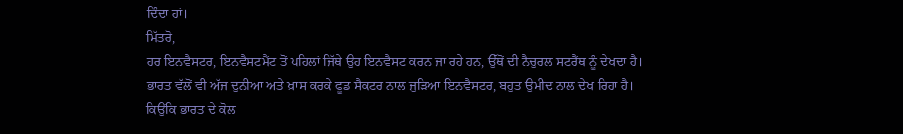ਦਿੰਦਾ ਹਾਂ।
ਮਿੱਤਰੋ,
ਹਰ ਇਨਵੈਸਟਰ, ਇਨਵੈਸਟਮੈਂਟ ਤੋਂ ਪਹਿਲਾਂ ਜਿੱਥੇ ਉਹ ਇਨਵੈਸਟ ਕਰਨ ਜਾ ਰਹੇ ਹਨ, ਉੱਥੋਂ ਦੀ ਨੈਚੁਰਲ ਸਟਰੈਂਥ ਨੂੰ ਦੇਖਦਾ ਹੈ। ਭਾਰਤ ਵੱਲੋਂ ਵੀ ਅੱਜ ਦੁਨੀਆ ਅਤੇ ਖ਼ਾਸ ਕਰਕੇ ਫੂਡ ਸੈਕਟਰ ਨਾਲ ਜੁੜਿਆ ਇਨਵੈਸਟਰ, ਬਹੁਤ ਉਮੀਦ ਨਾਲ ਦੇਖ ਰਿਹਾ ਹੈ। ਕਿਉਂਕਿ ਭਾਰਤ ਦੇ ਕੋਲ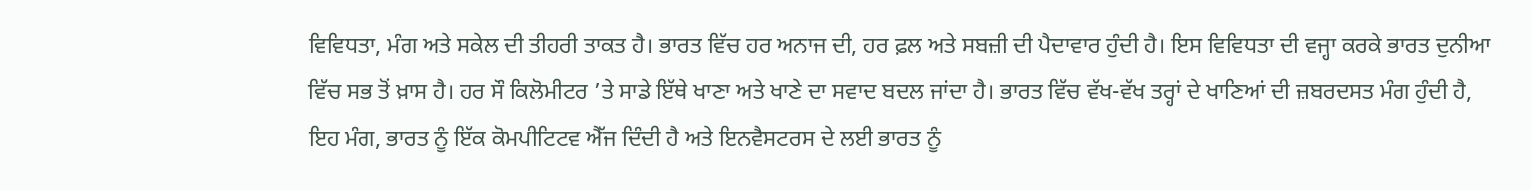ਵਿਵਿਧਤਾ, ਮੰਗ ਅਤੇ ਸਕੇਲ ਦੀ ਤੀਹਰੀ ਤਾਕਤ ਹੈ। ਭਾਰਤ ਵਿੱਚ ਹਰ ਅਨਾਜ ਦੀ, ਹਰ ਫ਼ਲ ਅਤੇ ਸਬਜ਼ੀ ਦੀ ਪੈਦਾਵਾਰ ਹੁੰਦੀ ਹੈ। ਇਸ ਵਿਵਿਧਤਾ ਦੀ ਵਜ੍ਹਾ ਕਰਕੇ ਭਾਰਤ ਦੁਨੀਆ ਵਿੱਚ ਸਭ ਤੋਂ ਖ਼ਾਸ ਹੈ। ਹਰ ਸੌ ਕਿਲੋਮੀਟਰ ’ਤੇ ਸਾਡੇ ਇੱਥੇ ਖਾਣਾ ਅਤੇ ਖਾਣੇ ਦਾ ਸਵਾਦ ਬਦਲ ਜਾਂਦਾ ਹੈ। ਭਾਰਤ ਵਿੱਚ ਵੱਖ-ਵੱਖ ਤਰ੍ਹਾਂ ਦੇ ਖਾਣਿਆਂ ਦੀ ਜ਼ਬਰਦਸਤ ਮੰਗ ਹੁੰਦੀ ਹੈ, ਇਹ ਮੰਗ, ਭਾਰਤ ਨੂੰ ਇੱਕ ਕੋਮਪੀਟਿਟਵ ਐੱਜ ਦਿੰਦੀ ਹੈ ਅਤੇ ਇਨਵੈਸਟਰਸ ਦੇ ਲਈ ਭਾਰਤ ਨੂੰ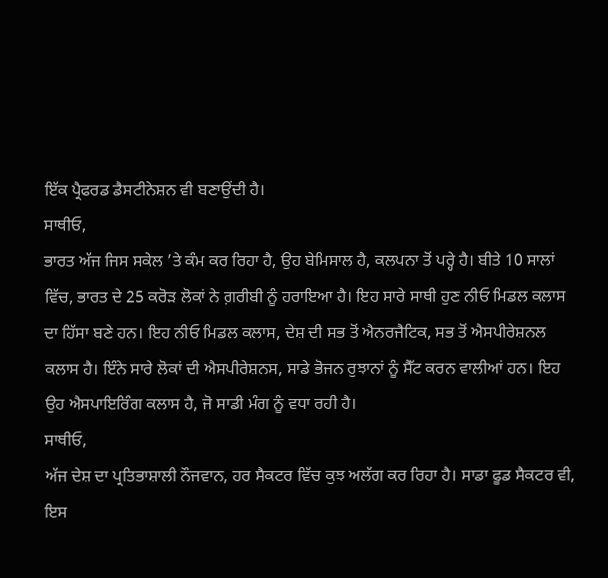ਇੱਕ ਪ੍ਰੈਫਰਡ ਡੈਸਟੀਨੇਸ਼ਨ ਵੀ ਬਣਾਉਂਦੀ ਹੈ।
ਸਾਥੀਓ,
ਭਾਰਤ ਅੱਜ ਜਿਸ ਸਕੇਲ ’ਤੇ ਕੰਮ ਕਰ ਰਿਹਾ ਹੈ, ਉਹ ਬੇਮਿਸਾਲ ਹੈ, ਕਲਪਨਾ ਤੋਂ ਪਰ੍ਹੇ ਹੈ। ਬੀਤੇ 10 ਸਾਲਾਂ ਵਿੱਚ, ਭਾਰਤ ਦੇ 25 ਕਰੋੜ ਲੋਕਾਂ ਨੇ ਗ਼ਰੀਬੀ ਨੂੰ ਹਰਾਇਆ ਹੈ। ਇਹ ਸਾਰੇ ਸਾਥੀ ਹੁਣ ਨੀਓ ਮਿਡਲ ਕਲਾਸ ਦਾ ਹਿੱਸਾ ਬਣੇ ਹਨ। ਇਹ ਨੀਓ ਮਿਡਲ ਕਲਾਸ, ਦੇਸ਼ ਦੀ ਸਭ ਤੋਂ ਐਨਰਜੈਟਿਕ, ਸਭ ਤੋਂ ਐਸਪੀਰੇਸ਼ਨਲ ਕਲਾਸ ਹੈ। ਇੰਨੇ ਸਾਰੇ ਲੋਕਾਂ ਦੀ ਐਸਪੀਰੇਸ਼ਨਸ, ਸਾਡੇ ਭੋਜਨ ਰੁਝਾਨਾਂ ਨੂੰ ਸੈੱਟ ਕਰਨ ਵਾਲੀਆਂ ਹਨ। ਇਹ ਉਹ ਐਸਪਾਇਰਿੰਗ ਕਲਾਸ ਹੈ, ਜੋ ਸਾਡੀ ਮੰਗ ਨੂੰ ਵਧਾ ਰਹੀ ਹੈ।
ਸਾਥੀਓ,
ਅੱਜ ਦੇਸ਼ ਦਾ ਪ੍ਰਤਿਭਾਸ਼ਾਲੀ ਨੌਜਵਾਨ, ਹਰ ਸੈਕਟਰ ਵਿੱਚ ਕੁਝ ਅਲੱਗ ਕਰ ਰਿਹਾ ਹੈ। ਸਾਡਾ ਫੂਡ ਸੈਕਟਰ ਵੀ, ਇਸ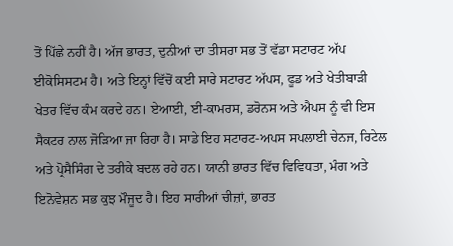ਤੋਂ ਪਿੱਛੇ ਨਹੀਂ ਹੈ। ਅੱਜ ਭਾਰਤ, ਦੁਨੀਆਂ ਦਾ ਤੀਸਰਾ ਸਭ ਤੋਂ ਵੱਡਾ ਸਟਾਰਟ ਅੱਪ ਈਕੋਸਿਸਟਮ ਹੈ। ਅਤੇ ਇਨ੍ਹਾਂ ਵਿੱਚੋਂ ਕਈ ਸਾਰੇ ਸਟਾਰਟ ਅੱਪਸ, ਫੂਡ ਅਤੇ ਖੇਤੀਬਾੜੀ ਖੇਤਰ ਵਿੱਚ ਕੰਮ ਕਰਦੇ ਹਨ। ਏਆਈ, ਈ-ਕਾਮਰਸ, ਡਰੋਨਸ ਅਤੇ ਐਪਸ ਨੂੰ ਵੀ ਇਸ ਸੈਕਟਰ ਨਾਲ ਜੋੜਿਆ ਜਾ ਰਿਹਾ ਹੈ। ਸਾਡੇ ਇਹ ਸਟਾਰਟ-ਅਪਸ ਸਪਲਾਈ ਚੇਨਜ, ਰਿਟੇਲ ਅਤੇ ਪ੍ਰੋਸੈਸਿੰਗ ਦੇ ਤਰੀਕੇ ਬਦਲ ਰਹੇ ਹਨ। ਯਾਨੀ ਭਾਰਤ ਵਿੱਚ ਵਿਵਿਧਤਾ, ਮੰਗ ਅਤੇ ਇਨੋਵੇਸ਼ਨ ਸਭ ਕੁਝ ਮੌਜੂਦ ਹੈ। ਇਹ ਸਾਰੀਆਂ ਚੀਜ਼ਾਂ, ਭਾਰਤ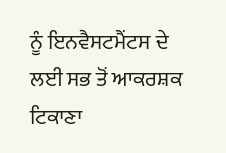ਨੂੰ ਇਨਵੈਸਟਮੈਂਟਸ ਦੇ ਲਈ ਸਭ ਤੋਂ ਆਕਰਸ਼ਕ ਟਿਕਾਣਾ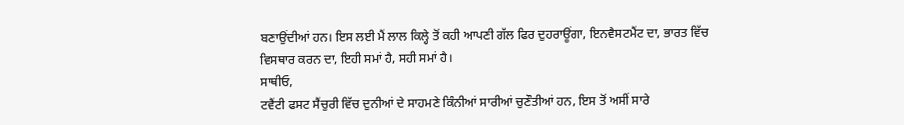ਬਣਾਉਂਦੀਆਂ ਹਨ। ਇਸ ਲਈ ਮੈਂ ਲਾਲ ਕਿਲ੍ਹੇ ਤੋਂ ਕਹੀ ਆਪਣੀ ਗੱਲ ਫਿਰ ਦੁਹਰਾਊਂਗਾ, ਇਨਵੈਸਟਮੈਂਟ ਦਾ, ਭਾਰਤ ਵਿੱਚ ਵਿਸਥਾਰ ਕਰਨ ਦਾ, ਇਹੀ ਸਮਾਂ ਹੈ, ਸਹੀ ਸਮਾਂ ਹੈ।
ਸਾਥੀਓ,
ਟਵੈਂਟੀ ਫਸਟ ਸੈਂਚੁਰੀ ਵਿੱਚ ਦੁਨੀਆਂ ਦੇ ਸਾਹਮਣੇ ਕਿੰਨੀਆਂ ਸਾਰੀਆਂ ਚੁਣੌਤੀਆਂ ਹਨ, ਇਸ ਤੋਂ ਅਸੀਂ ਸਾਰੇ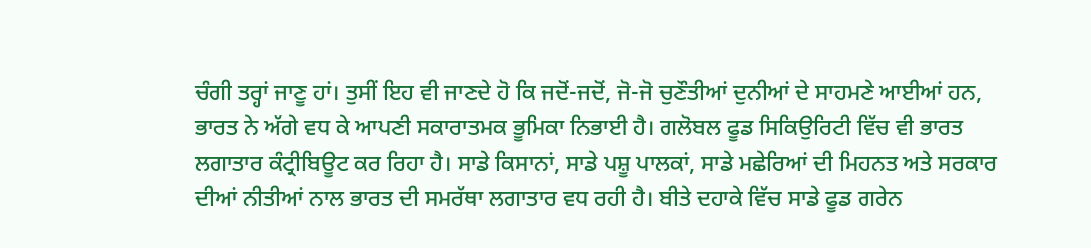ਚੰਗੀ ਤਰ੍ਹਾਂ ਜਾਣੂ ਹਾਂ। ਤੁਸੀਂ ਇਹ ਵੀ ਜਾਣਦੇ ਹੋ ਕਿ ਜਦੋਂ-ਜਦੋਂ, ਜੋ-ਜੋ ਚੁਣੌਤੀਆਂ ਦੁਨੀਆਂ ਦੇ ਸਾਹਮਣੇ ਆਈਆਂ ਹਨ, ਭਾਰਤ ਨੇ ਅੱਗੇ ਵਧ ਕੇ ਆਪਣੀ ਸਕਾਰਾਤਮਕ ਭੂਮਿਕਾ ਨਿਭਾਈ ਹੈ। ਗਲੋਬਲ ਫੂਡ ਸਿਕਿਉਰਿਟੀ ਵਿੱਚ ਵੀ ਭਾਰਤ ਲਗਾਤਾਰ ਕੰਟ੍ਰੀਬਿਊਟ ਕਰ ਰਿਹਾ ਹੈ। ਸਾਡੇ ਕਿਸਾਨਾਂ, ਸਾਡੇ ਪਸ਼ੂ ਪਾਲਕਾਂ, ਸਾਡੇ ਮਛੇਰਿਆਂ ਦੀ ਮਿਹਨਤ ਅਤੇ ਸਰਕਾਰ ਦੀਆਂ ਨੀਤੀਆਂ ਨਾਲ ਭਾਰਤ ਦੀ ਸਮਰੱਥਾ ਲਗਾਤਾਰ ਵਧ ਰਹੀ ਹੈ। ਬੀਤੇ ਦਹਾਕੇ ਵਿੱਚ ਸਾਡੇ ਫੂਡ ਗਰੇਨ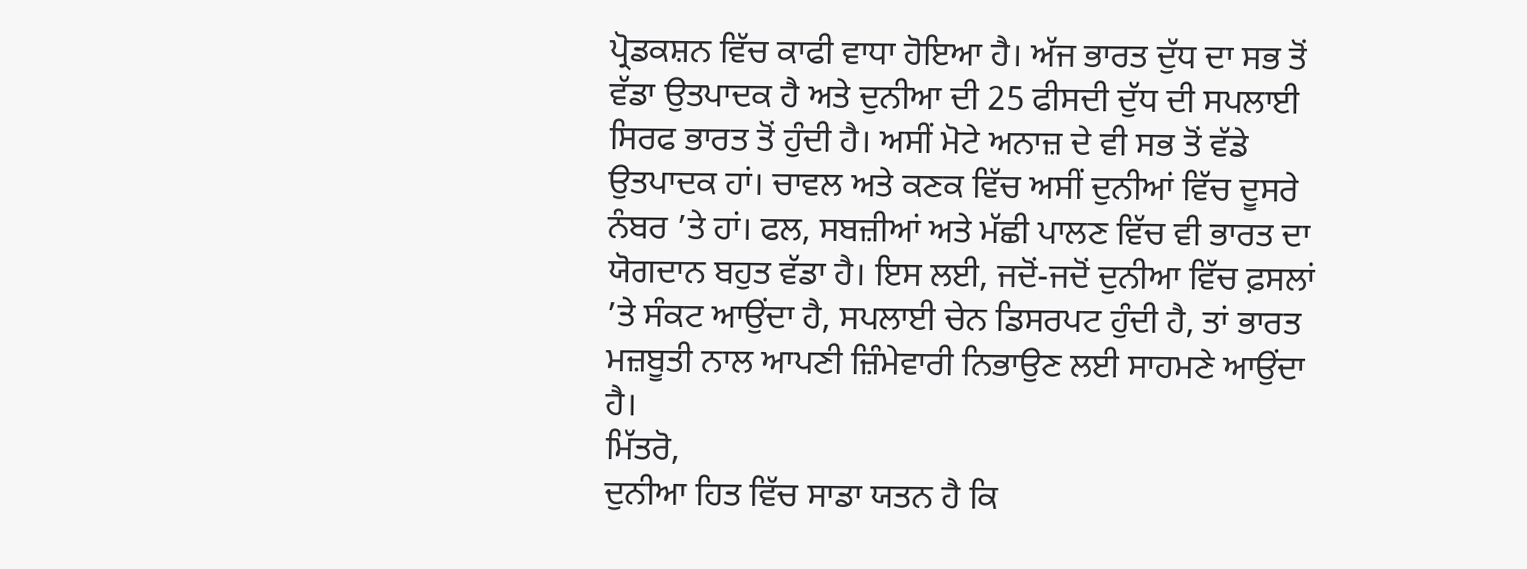ਪ੍ਰੋਡਕਸ਼ਨ ਵਿੱਚ ਕਾਫੀ ਵਾਧਾ ਹੋਇਆ ਹੈ। ਅੱਜ ਭਾਰਤ ਦੁੱਧ ਦਾ ਸਭ ਤੋਂ ਵੱਡਾ ਉਤਪਾਦਕ ਹੈ ਅਤੇ ਦੁਨੀਆ ਦੀ 25 ਫੀਸਦੀ ਦੁੱਧ ਦੀ ਸਪਲਾਈ ਸਿਰਫ ਭਾਰਤ ਤੋਂ ਹੁੰਦੀ ਹੈ। ਅਸੀਂ ਮੋਟੇ ਅਨਾਜ਼ ਦੇ ਵੀ ਸਭ ਤੋਂ ਵੱਡੇ ਉਤਪਾਦਕ ਹਾਂ। ਚਾਵਲ ਅਤੇ ਕਣਕ ਵਿੱਚ ਅਸੀਂ ਦੁਨੀਆਂ ਵਿੱਚ ਦੂਸਰੇ ਨੰਬਰ ’ਤੇ ਹਾਂ। ਫਲ, ਸਬਜ਼ੀਆਂ ਅਤੇ ਮੱਛੀ ਪਾਲਣ ਵਿੱਚ ਵੀ ਭਾਰਤ ਦਾ ਯੋਗਦਾਨ ਬਹੁਤ ਵੱਡਾ ਹੈ। ਇਸ ਲਈ, ਜਦੋਂ-ਜਦੋਂ ਦੁਨੀਆ ਵਿੱਚ ਫ਼ਸਲਾਂ ’ਤੇ ਸੰਕਟ ਆਉਂਦਾ ਹੈ, ਸਪਲਾਈ ਚੇਨ ਡਿਸਰਪਟ ਹੁੰਦੀ ਹੈ, ਤਾਂ ਭਾਰਤ ਮਜ਼ਬੂਤੀ ਨਾਲ ਆਪਣੀ ਜ਼ਿੰਮੇਵਾਰੀ ਨਿਭਾਉਣ ਲਈ ਸਾਹਮਣੇ ਆਉਂਦਾ ਹੈ।
ਮਿੱਤਰੋ,
ਦੁਨੀਆ ਹਿਤ ਵਿੱਚ ਸਾਡਾ ਯਤਨ ਹੈ ਕਿ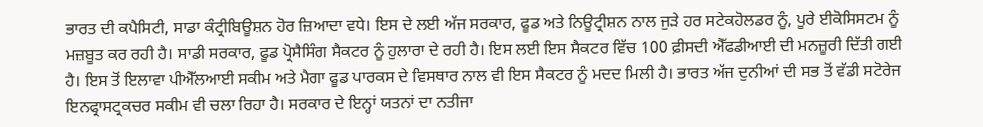ਭਾਰਤ ਦੀ ਕਪੈਸਿਟੀ, ਸਾਡਾ ਕੰਟ੍ਰੀਬਿਊਸ਼ਨ ਹੋਰ ਜ਼ਿਆਦਾ ਵਧੇ। ਇਸ ਦੇ ਲਈ ਅੱਜ ਸਰਕਾਰ, ਫੂਡ ਅਤੇ ਨਿਊਟ੍ਰੀਸ਼ਨ ਨਾਲ ਜੁੜੇ ਹਰ ਸਟੇਕਹੋਲਡਰ ਨੂੰ, ਪੂਰੇ ਈਕੋਸਿਸਟਮ ਨੂੰ ਮਜ਼ਬੂਤ ਕਰ ਰਹੀ ਹੈ। ਸਾਡੀ ਸਰਕਾਰ, ਫੂਡ ਪ੍ਰੋਸੈਸਿੰਗ ਸੈਕਟਰ ਨੂੰ ਹੁਲਾਰਾ ਦੇ ਰਹੀ ਹੈ। ਇਸ ਲਈ ਇਸ ਸੈਕਟਰ ਵਿੱਚ 100 ਫ਼ੀਸਦੀ ਐੱਫਡੀਆਈ ਦੀ ਮਨਜ਼ੂਰੀ ਦਿੱਤੀ ਗਈ ਹੈ। ਇਸ ਤੋਂ ਇਲਾਵਾ ਪੀਐੱਲਆਈ ਸਕੀਮ ਅਤੇ ਮੈਗਾ ਫੂਡ ਪਾਰਕਸ ਦੇ ਵਿਸਥਾਰ ਨਾਲ ਵੀ ਇਸ ਸੈਕਟਰ ਨੂੰ ਮਦਦ ਮਿਲੀ ਹੈ। ਭਾਰਤ ਅੱਜ ਦੁਨੀਆਂ ਦੀ ਸਭ ਤੋਂ ਵੱਡੀ ਸਟੋਰੇਜ ਇਨਫ੍ਰਾਸਟ੍ਰਕਚਰ ਸਕੀਮ ਵੀ ਚਲਾ ਰਿਹਾ ਹੈ। ਸਰਕਾਰ ਦੇ ਇਨ੍ਹਾਂ ਯਤਨਾਂ ਦਾ ਨਤੀਜਾ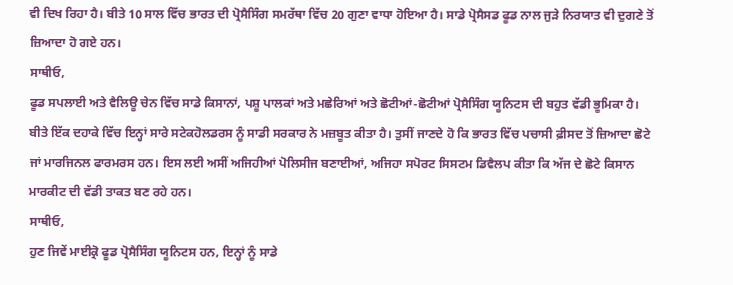ਵੀ ਦਿਖ ਰਿਹਾ ਹੈ। ਬੀਤੇ 10 ਸਾਲ ਵਿੱਚ ਭਾਰਤ ਦੀ ਪ੍ਰੋਸੈਸਿੰਗ ਸਮਰੱਥਾ ਵਿੱਚ 20 ਗੁਣਾ ਵਾਧਾ ਹੋਇਆ ਹੈ। ਸਾਡੇ ਪ੍ਰੋਸੈਸਡ ਫੂਡ ਨਾਲ ਜੁੜੇ ਨਿਰਯਾਤ ਵੀ ਦੁਗਣੇ ਤੋਂ ਜ਼ਿਆਦਾ ਹੋ ਗਏ ਹਨ।
ਸਾਥੀਓ,
ਫੂਡ ਸਪਲਾਈ ਅਤੇ ਵੈਲਿਊ ਚੇਨ ਵਿੱਚ ਸਾਡੇ ਕਿਸਾਨਾਂ, ਪਸ਼ੂ ਪਾਲਕਾਂ ਅਤੇ ਮਛੇਰਿਆਂ ਅਤੇ ਛੋਟੀਆਂ-ਛੋਟੀਆਂ ਪ੍ਰੋਸੈਸਿੰਗ ਯੂਨਿਟਸ ਦੀ ਬਹੁਤ ਵੱਡੀ ਭੂਮਿਕਾ ਹੈ। ਬੀਤੇ ਇੱਕ ਦਹਾਕੇ ਵਿੱਚ ਇਨ੍ਹਾਂ ਸਾਰੇ ਸਟੇਕਹੋਲਡਰਸ ਨੂੰ ਸਾਡੀ ਸਰਕਾਰ ਨੇ ਮਜ਼ਬੂਤ ਕੀਤਾ ਹੈ। ਤੁਸੀਂ ਜਾਣਦੇ ਹੋ ਕਿ ਭਾਰਤ ਵਿੱਚ ਪਚਾਸੀ ਫ਼ੀਸਦ ਤੋਂ ਜ਼ਿਆਦਾ ਛੋਟੇ ਜਾਂ ਮਾਰਜਿਨਲ ਫਾਰਮਰਸ ਹਨ। ਇਸ ਲਈ ਅਸੀਂ ਅਜਿਹੀਆਂ ਪੋਲਿਸੀਜ ਬਣਾਈਆਂ, ਅਜਿਹਾ ਸਪੋਰਟ ਸਿਸਟਮ ਡਿਵੈਲਪ ਕੀਤਾ ਕਿ ਅੱਜ ਦੇ ਛੋਟੇ ਕਿਸਾਨ ਮਾਰਕੀਟ ਦੀ ਵੱਡੀ ਤਾਕਤ ਬਣ ਰਹੇ ਹਨ।
ਸਾਥੀਓ,
ਹੁਣ ਜਿਵੇਂ ਮਾਈਕ੍ਰੋ ਫੂਡ ਪ੍ਰੋਸੈਸਿੰਗ ਯੂਨਿਟਸ ਹਨ, ਇਨ੍ਹਾਂ ਨੂੰ ਸਾਡੇ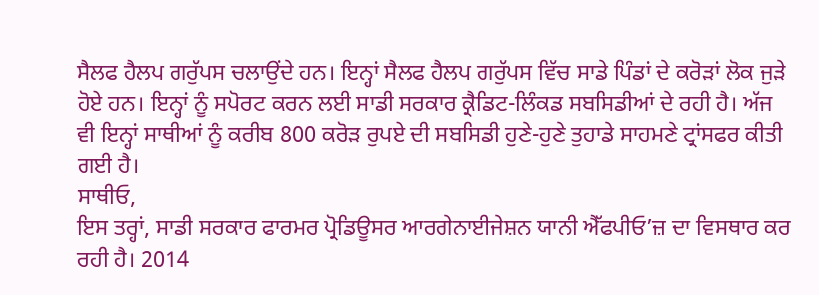ਸੈਲਫ ਹੈਲਪ ਗਰੁੱਪਸ ਚਲਾਉਂਦੇ ਹਨ। ਇਨ੍ਹਾਂ ਸੈਲਫ ਹੈਲਪ ਗਰੁੱਪਸ ਵਿੱਚ ਸਾਡੇ ਪਿੰਡਾਂ ਦੇ ਕਰੋੜਾਂ ਲੋਕ ਜੁੜੇ ਹੋਏ ਹਨ। ਇਨ੍ਹਾਂ ਨੂੰ ਸਪੋਰਟ ਕਰਨ ਲਈ ਸਾਡੀ ਸਰਕਾਰ ਕ੍ਰੈਡਿਟ-ਲਿੰਕਡ ਸਬਸਿਡੀਆਂ ਦੇ ਰਹੀ ਹੈ। ਅੱਜ ਵੀ ਇਨ੍ਹਾਂ ਸਾਥੀਆਂ ਨੂੰ ਕਰੀਬ 800 ਕਰੋੜ ਰੁਪਏ ਦੀ ਸਬਸਿਡੀ ਹੁਣੇ-ਹੁਣੇ ਤੁਹਾਡੇ ਸਾਹਮਣੇ ਟ੍ਰਾਂਸਫਰ ਕੀਤੀ ਗਈ ਹੈ।
ਸਾਥੀਓ,
ਇਸ ਤਰ੍ਹਾਂ, ਸਾਡੀ ਸਰਕਾਰ ਫਾਰਮਰ ਪ੍ਰੋਡਿਊਸਰ ਆਰਗੇਨਾਈਜੇਸ਼ਨ ਯਾਨੀ ਐੱਫਪੀਓ’ਜ਼ ਦਾ ਵਿਸਥਾਰ ਕਰ ਰਹੀ ਹੈ। 2014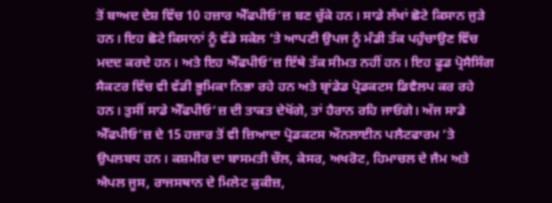ਤੋਂ ਬਾਅਦ ਦੇਸ਼ ਵਿੱਚ 10 ਹਜ਼ਾਰ ਐੱਫਪੀਓ’ਜ਼ ਬਣ ਚੁੱਕੇ ਹਨ। ਸਾਡੇ ਲੱਖਾਂ ਛੋਟੇ ਕਿਸਾਨ ਜੁੜੇ ਹਨ। ਇਹ ਛੋਟੇ ਕਿਸਾਨਾਂ ਨੂੰ ਵੱਡੇ ਸਕੇਲ ’ਤੇ ਆਪਣੀ ਉਪਜ ਨੂੰ ਮੰਡੀ ਤੱਕ ਪਹੁੰਚਾਉਣ ਵਿੱਚ ਮਦਦ ਕਰਦੇ ਹਨ। ਅਤੇ ਇਹ ਐੱਫਪੀਓ’ਜ਼ ਇੱਥੇ ਤੱਕ ਸੀਮਤ ਨਹੀਂ ਹਨ। ਇਹ ਫੂਡ ਪ੍ਰੋਸੈਸਿੰਗ ਸੈਕਟਰ ਵਿੱਚ ਵੀ ਵੱਡੀ ਭੂਮਿਕਾ ਨਿਭਾ ਰਹੇ ਹਨ ਅਤੇ ਬ੍ਰਾਂਡੇਡ ਪ੍ਰੋਡਕਟਸ ਡਿਵੈਲਪ ਕਰ ਰਹੇ ਹਨ। ਤੁਸੀਂ ਸਾਡੇ ਐੱਫਪੀਓ’ਜ਼ ਦੀ ਤਾਕਤ ਦੇਖੋਂਗੇ, ਤਾਂ ਹੈਰਾਨ ਰਹਿ ਜਾਓਂਗੇ। ਅੱਜ ਸਾਡੇ ਐੱਫਪੀਓ’ਜ਼ ਦੇ 15 ਹਜ਼ਾਰ ਤੋਂ ਵੀ ਜ਼ਿਆਦਾ ਪ੍ਰੋਡਕਟਸ ਔਨਲਾਈਨ ਪਲੈਟਫਾਰਮ ’ਤੇ ਉਪਲਬਧ ਹਨ। ਕਸ਼ਮੀਰ ਦਾ ਬਾਸਮਤੀ ਚੌਲ, ਕੇਸਰ, ਅਖਰੋਟ, ਹਿਮਾਚਲ ਦੇ ਜੈਮ ਅਤੇ ਐਪਲ ਜੂਸ, ਰਾਜਸਥਾਨ ਦੇ ਮਿਲੇਟ ਕੁਕੀਜ਼,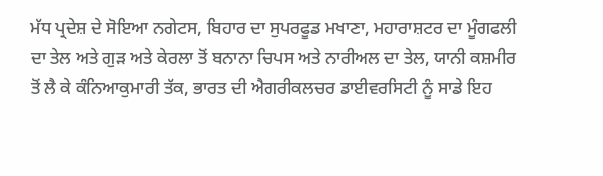ਮੱਧ ਪ੍ਰਦੇਸ਼ ਦੇ ਸੋਇਆ ਨਗੇਟਸ, ਬਿਹਾਰ ਦਾ ਸੁਪਰਫੂਡ ਮਖਾਣਾ, ਮਹਾਰਾਸ਼ਟਰ ਦਾ ਮੂੰਗਫਲੀ ਦਾ ਤੇਲ ਅਤੇ ਗੁੜ ਅਤੇ ਕੇਰਲਾ ਤੋਂ ਬਨਾਨਾ ਚਿਪਸ ਅਤੇ ਨਾਰੀਅਲ ਦਾ ਤੇਲ, ਯਾਨੀ ਕਸ਼ਮੀਰ ਤੋਂ ਲੈ ਕੇ ਕੰਨਿਆਕੁਮਾਰੀ ਤੱਕ, ਭਾਰਤ ਦੀ ਐਗਰੀਕਲਚਰ ਡਾਈਵਰਸਿਟੀ ਨੂੰ ਸਾਡੇ ਇਹ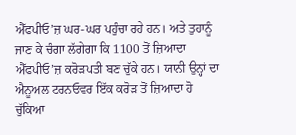ਐੱਫਪੀਓ’ਜ਼ ਘਰ-ਘਰ ਪਹੁੰਚਾ ਰਹੇ ਹਨ। ਅਤੇ ਤੁਹਾਨੂੰ ਜਾਣ ਕੇ ਚੰਗਾ ਲੱਗੇਗਾ ਕਿ 1100 ਤੋਂ ਜ਼ਿਆਦਾ ਐੱਫਪੀਓ’ਜ਼ ਕਰੋੜਪਤੀ ਬਣ ਚੁੱਕੇ ਹਨ। ਯਾਨੀ ਉਨ੍ਹਾਂ ਦਾ ਐਨੂਅਲ ਟਰਨਓਵਰ ਇੱਕ ਕਰੋੜ ਤੋਂ ਜ਼ਿਆਦਾ ਹੋ ਚੁੱਕਿਆ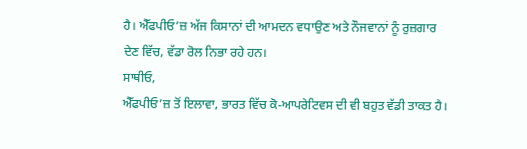ਹੈ। ਐੱਫਪੀਓ’ਜ਼ ਅੱਜ ਕਿਸਾਨਾਂ ਦੀ ਆਮਦਨ ਵਧਾਉਣ ਅਤੇ ਨੌਜਵਾਨਾਂ ਨੂੰ ਰੁਜ਼ਗਾਰ ਦੇਣ ਵਿੱਚ, ਵੱਡਾ ਰੋਲ ਨਿਭਾ ਰਹੇ ਹਨ।
ਸਾਥੀਓ,
ਐੱਫਪੀਓ’ਜ਼ ਤੋਂ ਇਲਾਵਾ, ਭਾਰਤ ਵਿੱਚ ਕੋ-ਆਪਰੇਟਿਵਸ ਦੀ ਵੀ ਬਹੁਤ ਵੱਡੀ ਤਾਕਤ ਹੈ।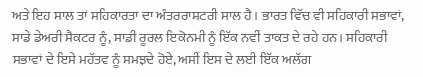ਅਤੇ ਇਹ ਸਾਲ ਤਾਂ ਸਹਿਕਾਰਤਾ ਦਾ ਅੰਤਰਰਾਸ਼ਟਰੀ ਸਾਲ ਹੈ। ਭਾਰਤ ਵਿੱਚ ਵੀ ਸਹਿਕਾਰੀ ਸਭਾਵਾਂ, ਸਾਡੇ ਡੇਅਰੀ ਸੈਕਟਰ ਨੂੰ, ਸਾਡੀ ਰੂਰਲ ਇਕੋਨਮੀ ਨੂੰ ਇੱਕ ਨਵੀਂ ਤਾਕਤ ਦੇ ਰਹੇ ਹਨ। ਸਹਿਕਾਰੀ ਸਭਾਵਾਂ ਦੇ ਇਸੇ ਮਹੱਤਵ ਨੂੰ ਸਮਝਦੇ ਹੋਏ, ਅਸੀਂ ਇਸ ਦੇ ਲਈ ਇੱਕ ਅਲੱਗ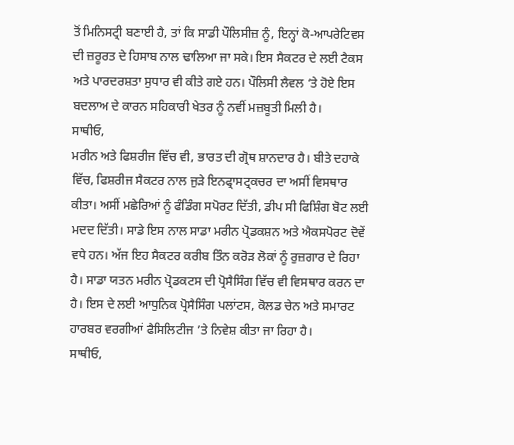ਤੋਂ ਮਿਨਿਸਟ੍ਰੀ ਬਣਾਈ ਹੈ, ਤਾਂ ਕਿ ਸਾਡੀ ਪੌਲਿਸੀਜ਼ ਨੂੰ, ਇਨ੍ਹਾਂ ਕੋ-ਆਪਰੇਟਿਵਸ ਦੀ ਜ਼ਰੂਰਤ ਦੇ ਹਿਸਾਬ ਨਾਲ ਢਾਲਿਆ ਜਾ ਸਕੇ। ਇਸ ਸੈਕਟਰ ਦੇ ਲਈ ਟੈਕਸ ਅਤੇ ਪਾਰਦਰਸ਼ਤਾ ਸੁਧਾਰ ਵੀ ਕੀਤੇ ਗਏ ਹਨ। ਪੌਲਿਸੀ ਲੈਵਲ ‘ਤੇ ਹੋਏ ਇਸ ਬਦਲਾਅ ਦੇ ਕਾਰਨ ਸਹਿਕਾਰੀ ਖੇਤਰ ਨੂੰ ਨਵੀਂ ਮਜ਼ਬੂਤੀ ਮਿਲੀ ਹੈ।
ਸਾਥੀਓ,
ਮਰੀਨ ਅਤੇ ਫਿਸ਼ਰੀਜ ਵਿੱਚ ਵੀ, ਭਾਰਤ ਦੀ ਗ੍ਰੋਥ ਸ਼ਾਨਦਾਰ ਹੈ। ਬੀਤੇ ਦਹਾਕੇ ਵਿੱਚ, ਫਿਸ਼ਰੀਜ ਸੈਕਟਰ ਨਾਲ ਜੁੜੇ ਇਨਫ੍ਰਾਸਟ੍ਰਕਚਰ ਦਾ ਅਸੀਂ ਵਿਸਥਾਰ ਕੀਤਾ। ਅਸੀਂ ਮਛੇਰਿਆਂ ਨੂੰ ਫੰਡਿੰਗ ਸਪੋਰਟ ਦਿੱਤੀ, ਡੀਪ ਸੀ ਫਿਸ਼ਿੰਗ ਬੋਟ ਲਈ ਮਦਦ ਦਿੱਤੀ। ਸਾਡੇ ਇਸ ਨਾਲ ਸਾਡਾ ਮਰੀਨ ਪ੍ਰੋਡਕਸ਼ਨ ਅਤੇ ਐਕਸਪੋਰਟ ਦੋਵੇਂ ਵਧੇ ਹਨ। ਅੱਜ ਇਹ ਸੈਕਟਰ ਕਰੀਬ ਤਿੰਨ ਕਰੋੜ ਲੋਕਾਂ ਨੂੰ ਰੁਜ਼ਗਾਰ ਦੇ ਰਿਹਾ ਹੈ। ਸਾਡਾ ਯਤਨ ਮਰੀਨ ਪ੍ਰੋਡਕਟਸ ਦੀ ਪ੍ਰੋਸੈਸਿੰਗ ਵਿੱਚ ਵੀ ਵਿਸਥਾਰ ਕਰਨ ਦਾ ਹੈ। ਇਸ ਦੇ ਲਈ ਆਧੁਨਿਕ ਪ੍ਰੋਸੈਸਿੰਗ ਪਲਾਂਟਸ, ਕੋਲਡ ਚੇਨ ਅਤੇ ਸਮਾਰਟ ਹਾਰਬਰ ਵਰਗੀਆਂ ਫੈਸਿਲਿਟੀਜ ’ਤੇ ਨਿਵੇਸ਼ ਕੀਤਾ ਜਾ ਰਿਹਾ ਹੈ।
ਸਾਥੀਓ,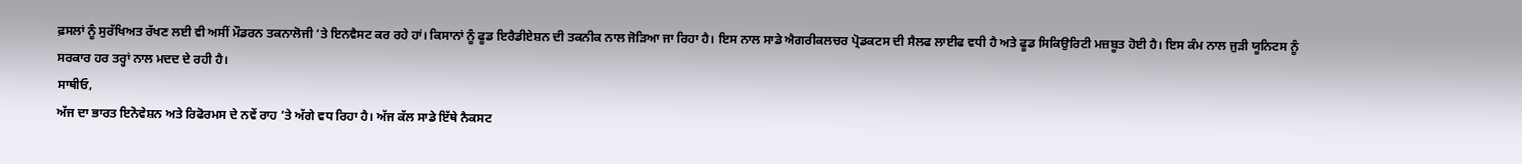ਫ਼ਸਲਾਂ ਨੂੰ ਸੁਰੱਖਿਅਤ ਰੱਖਣ ਲਈ ਵੀ ਅਸੀਂ ਮੌਡਰਨ ਤਕਨਾਲੋਜੀ ’ਤੇ ਇਨਵੈਸਟ ਕਰ ਰਹੇ ਹਾਂ। ਕਿਸਾਨਾਂ ਨੂੰ ਫੂਡ ਇਰੈਡੀਏਸ਼ਨ ਦੀ ਤਕਨੀਕ ਨਾਲ ਜੋੜਿਆ ਜਾ ਰਿਹਾ ਹੈ। ਇਸ ਨਾਲ ਸਾਡੇ ਐਗਰੀਕਲਚਰ ਪ੍ਰੋਡਕਟਸ ਦੀ ਸੈਲਫ ਲਾਈਫ ਵਧੀ ਹੈ ਅਤੇ ਫੂਡ ਸਿਕਿਉਰਿਟੀ ਮਜ਼ਬੂਤ ਹੋਈ ਹੈ। ਇਸ ਕੰਮ ਨਾਲ ਜੁੜੀ ਯੂਨਿਟਸ ਨੂੰ ਸਰਕਾਰ ਹਰ ਤਰ੍ਹਾਂ ਨਾਲ ਮਦਦ ਦੇ ਰਹੀ ਹੈ।
ਸਾਥੀਓ,
ਅੱਜ ਦਾ ਭਾਰਤ ਇਨੋਵੇਸ਼ਨ ਅਤੇ ਰਿਫੋਰਮਸ ਦੇ ਨਵੇਂ ਰਾਹ ’ਤੇ ਅੱਗੇ ਵਧ ਰਿਹਾ ਹੈ। ਅੱਜ ਕੱਲ ਸਾਡੇ ਇੱਥੇ ਨੈਕਸਟ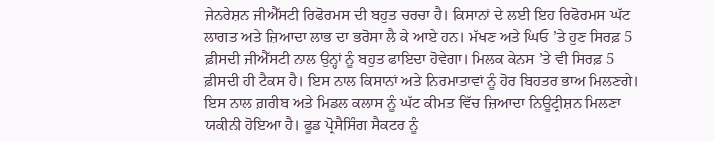ਜੇਨਰੇਸ਼ਨ ਜੀਐੱਸਟੀ ਰਿਫੋਰਮਸ ਦੀ ਬਹੁਤ ਚਰਚਾ ਹੈ। ਕਿਸਾਨਾਂ ਦੇ ਲਈ ਇਹ ਰਿਫੋਰਮਸ ਘੱਟ ਲਾਗਤ ਅਤੇ ਜ਼ਿਆਦਾ ਲਾਭ ਦਾ ਭਰੋਸਾ ਲੈ ਕੇ ਆਏ ਹਨ। ਮੱਖਣ ਅਤੇ ਘਿਓ ’ਤੇ ਹੁਣ ਸਿਰਫ਼ 5 ਫ਼ੀਸਦੀ ਜੀਐੱਸਟੀ ਨਾਲ ਉਨ੍ਹਾਂ ਨੂੰ ਬਹੁਤ ਫਾਇਦਾ ਹੋਵੇਗਾ। ਮਿਲਕ ਕੇਨਸ ’ਤੇ ਵੀ ਸਿਰਫ਼ 5 ਫ਼ੀਸਦੀ ਹੀ ਟੈਕਸ ਹੈ। ਇਸ ਨਾਲ ਕਿਸਾਨਾਂ ਅਤੇ ਨਿਰਮਾਤਾਵਾਂ ਨੂੰ ਹੋਰ ਬਿਹਤਰ ਭਾਅ ਮਿਲਣਗੇ। ਇਸ ਨਾਲ ਗ਼ਰੀਬ ਅਤੇ ਮਿਡਲ ਕਲਾਸ ਨੂੰ ਘੱਟ ਕੀਮਤ ਵਿੱਚ ਜ਼ਿਆਦਾ ਨਿਊਟ੍ਰੀਸ਼ਨ ਮਿਲਣਾ ਯਕੀਨੀ ਹੋਇਆ ਹੈ। ਫੂਡ ਪ੍ਰੋਸੈਸਿੰਗ ਸੈਕਟਰ ਨੂੰ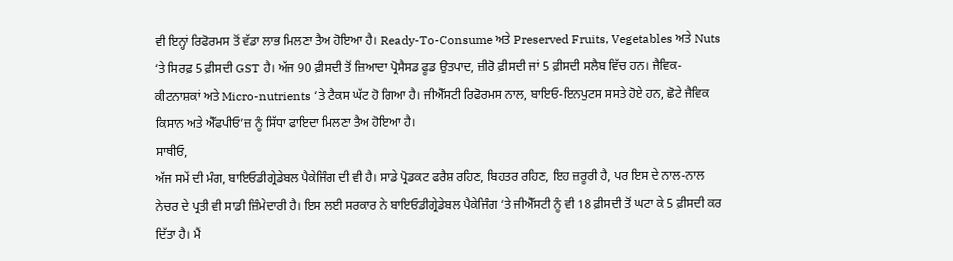ਵੀ ਇਨ੍ਹਾਂ ਰਿਫੋਰਮਸ ਤੋਂ ਵੱਡਾ ਲਾਭ ਮਿਲਣਾ ਤੈਅ ਹੋਇਆ ਹੈ। Ready-To-Consume ਅਤੇ Preserved Fruits, Vegetables ਅਤੇ Nuts ‘ਤੇ ਸਿਰਫ਼ 5 ਫ਼ੀਸਦੀ GST ਹੈ। ਅੱਜ 90 ਫ਼ੀਸਦੀ ਤੋਂ ਜ਼ਿਆਦਾ ਪ੍ਰੋਸੈਸਡ ਫੂਡ ਉਤਪਾਦ, ਜ਼ੀਰੋ ਫ਼ੀਸਦੀ ਜਾਂ 5 ਫ਼ੀਸਦੀ ਸਲੈਬ ਵਿੱਚ ਹਨ। ਜੈਵਿਕ-ਕੀਟਨਾਸ਼ਕਾਂ ਅਤੇ Micro-nutrients ‘ਤੇ ਟੈਕਸ ਘੱਟ ਹੋ ਗਿਆ ਹੈ। ਜੀਐੱਸਟੀ ਰਿਫੋਰਮਸ ਨਾਲ, ਬਾਇਓ-ਇਨਪੁਟਸ ਸਸਤੇ ਹੋਏ ਹਨ, ਛੋਟੇ ਜੈਵਿਕ ਕਿਸਾਨ ਅਤੇ ਐੱਫਪੀਓ’ਜ਼ ਨੂੰ ਸਿੱਧਾ ਫਾਇਦਾ ਮਿਲਣਾ ਤੈਅ ਹੋਇਆ ਹੈ।
ਸਾਥੀਓ,
ਅੱਜ ਸਮੇਂ ਦੀ ਮੰਗ, ਬਾਇਓਡੀਗ੍ਰੇਡੇਬਲ ਪੈਕੇਜਿੰਗ ਦੀ ਵੀ ਹੈ। ਸਾਡੇ ਪ੍ਰੋਡਕਟ ਫਰੈਸ਼ ਰਹਿਣ, ਬਿਹਤਰ ਰਹਿਣ, ਇਹ ਜ਼ਰੂਰੀ ਹੈ, ਪਰ ਇਸ ਦੇ ਨਾਲ-ਨਾਲ ਨੇਚਰ ਦੇ ਪ੍ਰਤੀ ਵੀ ਸਾਡੀ ਜ਼ਿੰਮੇਦਾਰੀ ਹੈ। ਇਸ ਲਈ ਸਰਕਾਰ ਨੇ ਬਾਇਓਡੀਗ੍ਰੇਡੇਬਲ ਪੈਕੇਜਿੰਗ ‘ਤੇ ਜੀਐੱਸਟੀ ਨੂੰ ਵੀ 18 ਫ਼ੀਸਦੀ ਤੋਂ ਘਟਾ ਕੇ 5 ਫ਼ੀਸਦੀ ਕਰ ਦਿੱਤਾ ਹੈ। ਮੈਂ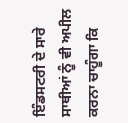ਇੰਡਸਟਰੀ ਦੇ ਸਾਰੇ ਸਾਥੀਆਂ ਨੂੰ ਵੀ ਅਪੀਲ ਕਰਨਾ ਚਾਹੂੰਗਾ ਕਿ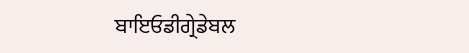ਬਾਇਓਡੀਗ੍ਰੇਡੇਬਲ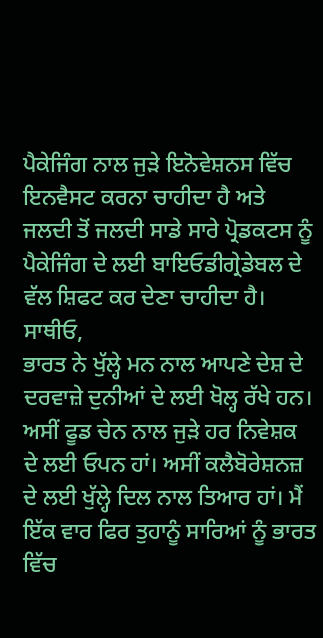ਪੈਕੇਜਿੰਗ ਨਾਲ ਜੁੜੇ ਇਨੋਵੇਸ਼ਨਸ ਵਿੱਚ ਇਨਵੈਸਟ ਕਰਨਾ ਚਾਹੀਦਾ ਹੈ ਅਤੇ ਜਲਦੀ ਤੋਂ ਜਲਦੀ ਸਾਡੇ ਸਾਰੇ ਪ੍ਰੋਡਕਟਸ ਨੂੰ ਪੈਕੇਜਿੰਗ ਦੇ ਲਈ ਬਾਇਓਡੀਗ੍ਰੇਡੇਬਲ ਦੇ ਵੱਲ ਸ਼ਿਫਟ ਕਰ ਦੇਣਾ ਚਾਹੀਦਾ ਹੈ।
ਸਾਥੀਓ,
ਭਾਰਤ ਨੇ ਖੁੱਲ੍ਹੇ ਮਨ ਨਾਲ ਆਪਣੇ ਦੇਸ਼ ਦੇ ਦਰਵਾਜ਼ੇ ਦੁਨੀਆਂ ਦੇ ਲਈ ਖੋਲ੍ਹ ਰੱਖੇ ਹਨ। ਅਸੀਂ ਫੂਡ ਚੇਨ ਨਾਲ ਜੁੜੇ ਹਰ ਨਿਵੇਸ਼ਕ ਦੇ ਲਈ ਓਪਨ ਹਾਂ। ਅਸੀਂ ਕਲੈਬੋਰੇਸ਼ਨਜ਼ ਦੇ ਲਈ ਖੁੱਲ੍ਹੇ ਦਿਲ ਨਾਲ ਤਿਆਰ ਹਾਂ। ਮੈਂ ਇੱਕ ਵਾਰ ਫਿਰ ਤੁਹਾਨੂੰ ਸਾਰਿਆਂ ਨੂੰ ਭਾਰਤ ਵਿੱਚ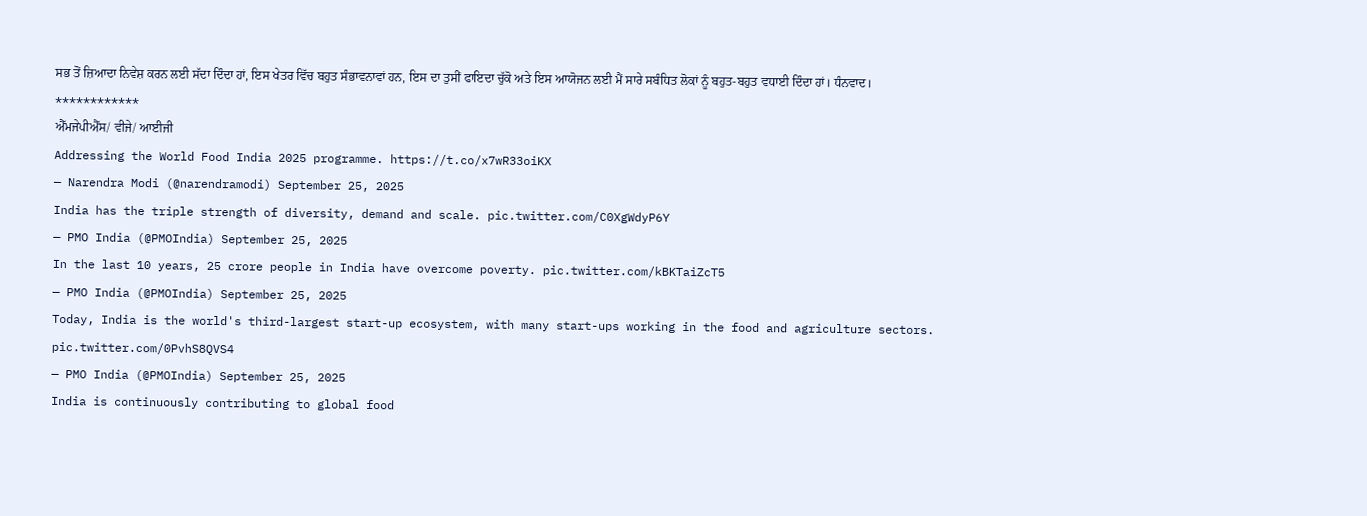ਸਭ ਤੋਂ ਜ਼ਿਆਦਾ ਨਿਵੇਸ਼ ਕਰਨ ਲਈ ਸੱਦਾ ਦਿੰਦਾ ਹਾਂ, ਇਸ ਖੇਤਰ ਵਿੱਚ ਬਹੁਤ ਸੰਭਾਵਨਾਵਾਂ ਹਨ, ਇਸ ਦਾ ਤੁਸੀਂ ਫਾਇਦਾ ਚੁੱਕੋ ਅਤੇ ਇਸ ਆਯੋਜਨ ਲਈ ਮੈਂ ਸਾਰੇ ਸਬੰਧਿਤ ਲੋਕਾਂ ਨੂੰ ਬਹੁਤ-ਬਹੁਤ ਵਧਾਈ ਦਿੰਦਾ ਹਾਂ। ਧੰਨਵਾਦ।
************
ਐੱਮਜੇਪੀਐੱਸ/ ਵੀਜੇ/ ਆਈਜੀ
Addressing the World Food India 2025 programme. https://t.co/x7wR33oiKX
— Narendra Modi (@narendramodi) September 25, 2025
India has the triple strength of diversity, demand and scale. pic.twitter.com/C0XgWdyP6Y
— PMO India (@PMOIndia) September 25, 2025
In the last 10 years, 25 crore people in India have overcome poverty. pic.twitter.com/kBKTaiZcT5
— PMO India (@PMOIndia) September 25, 2025
Today, India is the world's third-largest start-up ecosystem, with many start-ups working in the food and agriculture sectors. pic.twitter.com/0PvhS8QVS4
— PMO India (@PMOIndia) September 25, 2025
India is continuously contributing to global food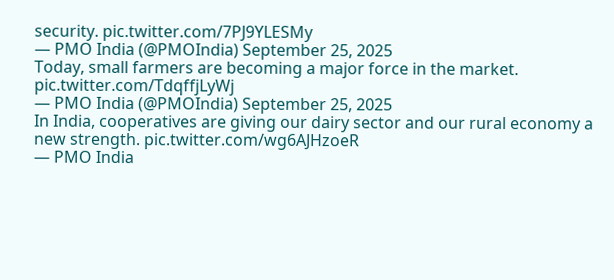security. pic.twitter.com/7PJ9YLESMy
— PMO India (@PMOIndia) September 25, 2025
Today, small farmers are becoming a major force in the market. pic.twitter.com/TdqffjLyWj
— PMO India (@PMOIndia) September 25, 2025
In India, cooperatives are giving our dairy sector and our rural economy a new strength. pic.twitter.com/wg6AJHzoeR
— PMO India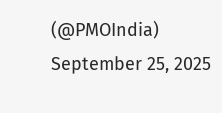(@PMOIndia) September 25, 2025